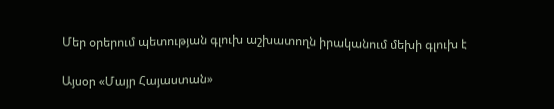Մեր օրերում պետության գլուխ աշխատողն իրականում մեխի գլուխ է

Այսօր «Մայր Հայաստան»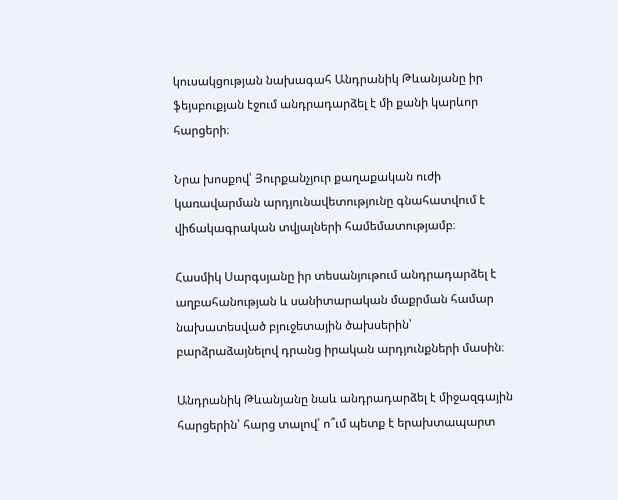կուսակցության նախագահ Անդրանիկ Թևանյանը իր ֆեյսբուքյան էջում անդրադարձել է մի քանի կարևոր հարցերի։

Նրա խոսքով՝ Յուրքանչյուր քաղաքական ուժի կառավարման արդյունավետությունը գնահատվում է վիճակագրական տվյալների համեմատությամբ։

Հասմիկ Սարգսյանը իր տեսանյութում անդրադարձել է աղբահանության և սանիտարական մաքրման համար նախատեսված բյուջետային ծախսերին՝ բարձրաձայնելով դրանց իրական արդյունքների մասին։

Անդրանիկ Թևանյանը նաև անդրադարձել է միջազգային հարցերին՝ հարց տալով՝ ո՞ւմ պետք է երախտապարտ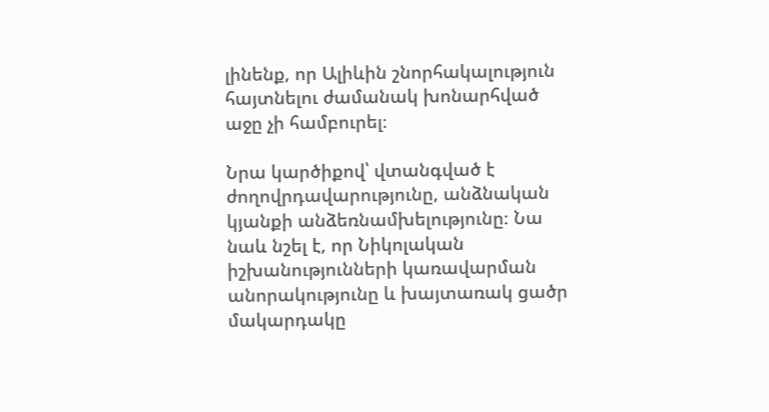լինենք, որ Ալիևին շնորհակալություն հայտնելու ժամանակ խոնարհված աջը չի համբուրել։

Նրա կարծիքով՝ վտանգված է ժողովրդավարությունը, անձնական կյանքի անձեռնամխելությունը։ Նա նաև նշել է, որ Նիկոլական իշխանությունների կառավարման անորակությունը և խայտառակ ցածր մակարդակը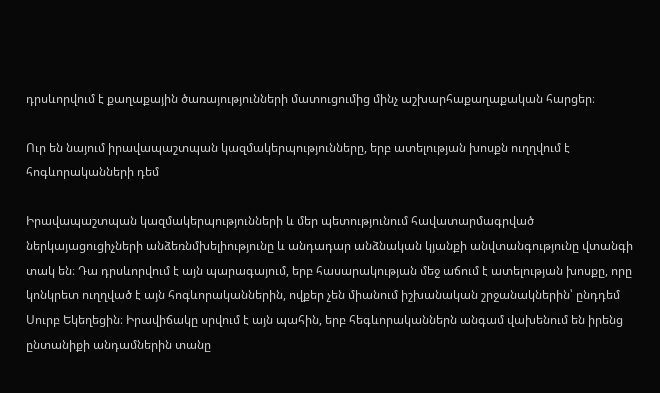դրսևորվում է քաղաքային ծառայությունների մատուցումից մինչ աշխարհաքաղաքական հարցեր։

Ուր են նայում իրավապաշտպան կազմակերպությունները, երբ ատելության խոսքն ուղղվում է հոգևորականների դեմ

Իրավապաշտպան կազմակերպությունների և մեր պետությունում հավատարմագրված ներկայացուցիչների անձեռնմխելիությունը և անդադար անձնական կյանքի անվտանգությունը վտանգի տակ են։ Դա դրսևորվում է այն պարագայում, երբ հասարակության մեջ աճում է ատելության խոսքը, որը կոնկրետ ուղղված է այն հոգևորականներին, ովքեր չեն միանում իշխանական շրջանակներին՝ ընդդեմ Սուրբ Եկեղեցին։ Իրավիճակը սրվում է այն պահին, երբ հեգևորականներն անգամ վախենում են իրենց ընտանիքի անդամներին տանը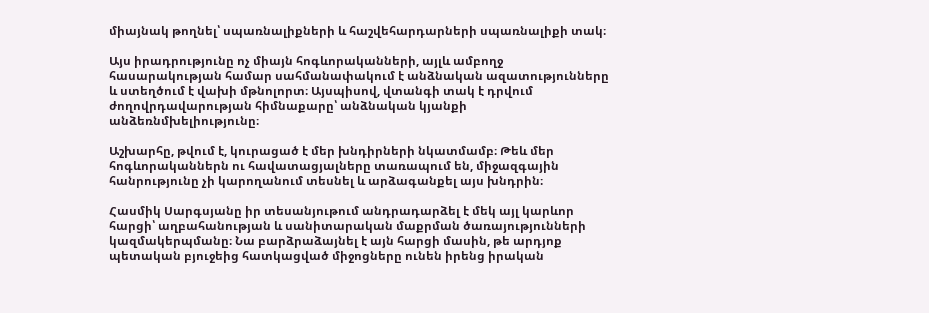միայնակ թողնել՝ սպառնալիքների և հաշվեհարդարների սպառնալիքի տակ։

Այս իրադրությունը ոչ միայն հոգևորականների, այլև ամբողջ հասարակության համար սահմանափակում է անձնական ազատությունները և ստեղծում է վախի մթնոլորտ։ Այսպիսով, վտանգի տակ է դրվում ժողովրդավարության հիմնաքարը՝ անձնական կյանքի անձեռնմխելիությունը։

Աշխարհը, թվում է, կուրացած է մեր խնդիրների նկատմամբ։ Թեև մեր հոգևորականներն ու հավատացյալները տառապում են, միջազգային հանրությունը չի կարողանում տեսնել և արձագանքել այս խնդրին։

Հասմիկ Սարգսյանը իր տեսանյութում անդրադարձել է մեկ այլ կարևոր հարցի՝ աղբահանության և սանիտարական մաքրման ծառայությունների կազմակերպմանը։ Նա բարձրաձայնել է այն հարցի մասին, թե արդյոք պետական բյուջեից հատկացված միջոցները ունեն իրենց իրական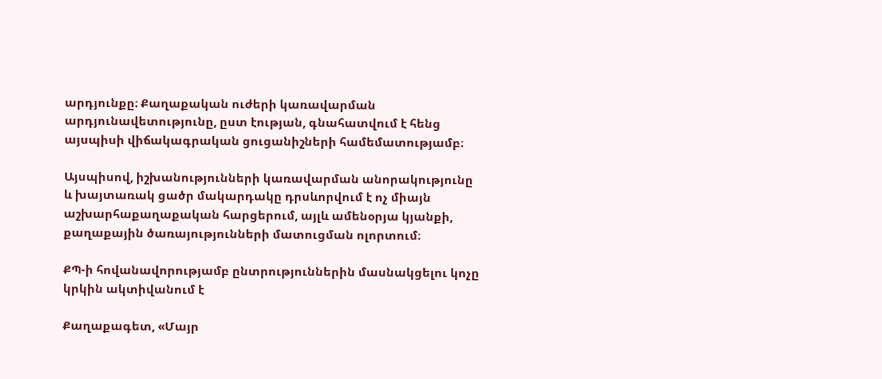արդյունքը։ Քաղաքական ուժերի կառավարման արդյունավետությունը, ըստ էության, գնահատվում է հենց այսպիսի վիճակագրական ցուցանիշների համեմատությամբ։

Այսպիսով, իշխանությունների կառավարման անորակությունը և խայտառակ ցածր մակարդակը դրսևորվում է ոչ միայն աշխարհաքաղաքական հարցերում, այլև ամենօրյա կյանքի, քաղաքային ծառայությունների մատուցման ոլորտում։

ՔՊ-ի հովանավորությամբ ընտրություններին մասնակցելու կոչը կրկին ակտիվանում է

Քաղաքագետ, «Մայր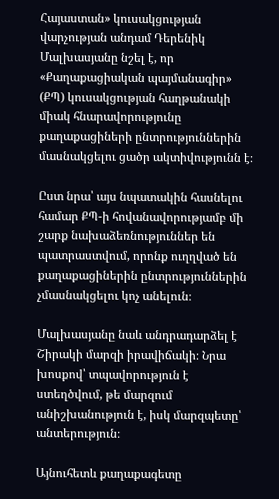Հայաստան» կուսակցության վարչության անդամ Դերենիկ Մալխասյանը նշել է, որ «Քաղաքացիական պայմանագիր» (ՔՊ) կուսակցության հաղթանակի միակ հնարավորությունը քաղաքացիների ընտրություններին մասնակցելու ցածր ակտիվությունն է։

Ըստ նրա՝ այս նպատակին հասնելու համար ՔՊ-ի հովանավորությամբ մի շարք նախաձեռնություններ են պատրաստվում, որոնք ուղղված են քաղաքացիներին ընտրություններին չմասնակցելու կոչ անելուն։

Մալխասյանը նաև անդրադարձել է Շիրակի մարզի իրավիճակի։ Նրա խոսքով՝ տպավորություն է ստեղծվում, թե մարզում անիշխանություն է, իսկ մարզպետը՝ անտերություն։

Այնուհետև քաղաքագետը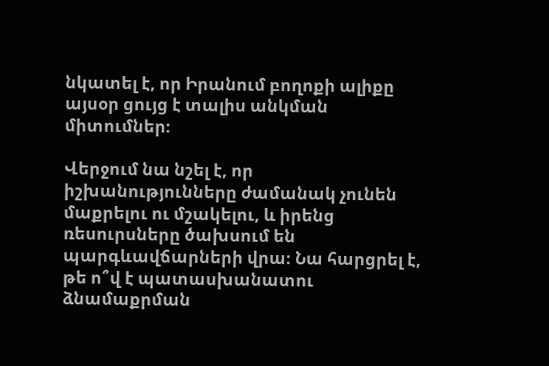նկատել է, որ Իրանում բողոքի ալիքը այսօր ցույց է տալիս անկման միտումներ։

Վերջում նա նշել է, որ իշխանությունները ժամանակ չունեն մաքրելու ու մշակելու, և իրենց ռեսուրսները ծախսում են պարգևավճարների վրա։ Նա հարցրել է, թե ո՞վ է պատասխանատու ձնամաքրման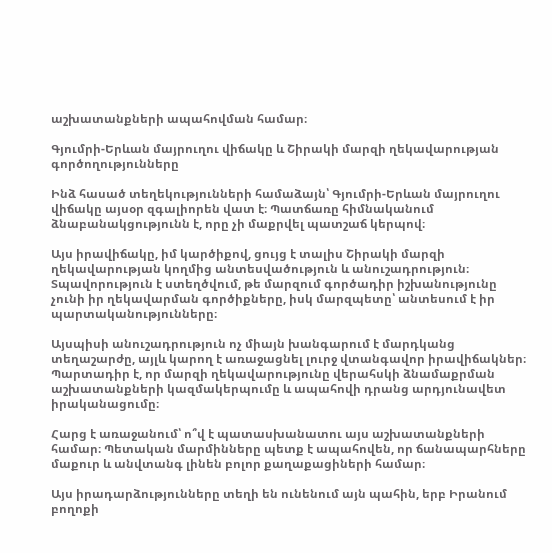աշխատանքների ապահովման համար։

Գյումրի-Երևան մայրուղու վիճակը և Շիրակի մարզի ղեկավարության գործողությունները

Ինձ հասած տեղեկությունների համաձայն՝ Գյումրի-Երևան մայրուղու վիճակը այսօր զգալիորեն վատ է։ Պատճառը հիմնականում ձնաբանակցությունն է, որը չի մաքրվել պատշաճ կերպով։

Այս իրավիճակը, իմ կարծիքով, ցույց է տալիս Շիրակի մարզի ղեկավարության կողմից անտեսվածություն և անուշադրություն։ Տպավորություն է ստեղծվում, թե մարզում գործադիր իշխանությունը չունի իր ղեկավարման գործիքները, իսկ մարզպետը՝ անտեսում է իր պարտականությունները։

Այսպիսի անուշադրություն ոչ միայն խանգարում է մարդկանց տեղաշարժը, այլև կարող է առաջացնել լուրջ վտանգավոր իրավիճակներ։ Պարտադիր է, որ մարզի ղեկավարությունը վերահսկի ձնամաքրման աշխատանքների կազմակերպումը և ապահովի դրանց արդյունավետ իրականացումը։

Հարց է առաջանում՝ ո՞վ է պատասխանատու այս աշխատանքների համար։ Պետական մարմինները պետք է ապահովեն, որ ճանապարհները մաքուր և անվտանգ լինեն բոլոր քաղաքացիների համար։

Այս իրադարձությունները տեղի են ունենում այն պահին, երբ Իրանում բողոքի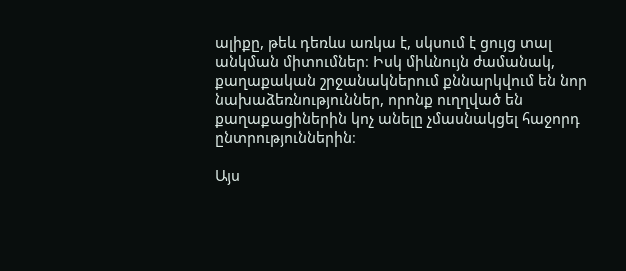ալիքը, թեև դեռևս առկա է, սկսում է ցույց տալ անկման միտումներ։ Իսկ միևնույն ժամանակ, քաղաքական շրջանակներում քննարկվում են նոր նախաձեռնություններ, որոնք ուղղված են քաղաքացիներին կոչ անելը չմասնակցել հաջորդ ընտրություններին։

Այս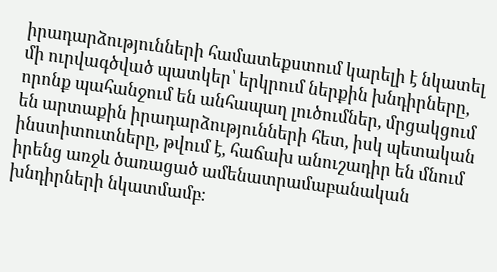իրադարձությունների համատեքստում կարելի է նկատել մի ուրվագծված պատկեր՝ երկրում ներքին խնդիրները, որոնք պահանջում են անհապաղ լուծումներ, մրցակցում են արտաքին իրադարձությունների հետ, իսկ պետական ինստիտուտները, թվում է, հաճախ անուշադիր են մնում իրենց առջև ծառացած ամենատրամաբանական խնդիրների նկատմամբ։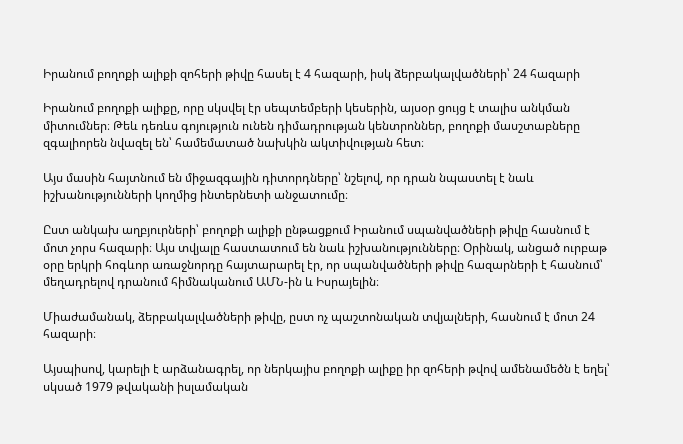Իրանում բողոքի ալիքի զոհերի թիվը հասել է 4 հազարի, իսկ ձերբակալվածների՝ 24 հազարի

Իրանում բողոքի ալիքը, որը սկսվել էր սեպտեմբերի կեսերին, այսօր ցույց է տալիս անկման միտումներ։ Թեև դեռևս գոյություն ունեն դիմադրության կենտրոններ, բողոքի մասշտաբները զգալիորեն նվազել են՝ համեմատած նախկին ակտիվության հետ։

Այս մասին հայտնում են միջազգային դիտորդները՝ նշելով, որ դրան նպաստել է նաև իշխանությունների կողմից ինտերնետի անջատումը։

Ըստ անկախ աղբյուրների՝ բողոքի ալիքի ընթացքում Իրանում սպանվածների թիվը հասնում է մոտ չորս հազարի։ Այս տվյալը հաստատում են նաև իշխանությունները։ Օրինակ, անցած ուրբաթ օրը երկրի հոգևոր առաջնորդը հայտարարել էր, որ սպանվածների թիվը հազարների է հասնում՝ մեղադրելով դրանում հիմնականում ԱՄՆ-ին և Իսրայելին։

Միաժամանակ, ձերբակալվածների թիվը, ըստ ոչ պաշտոնական տվյալների, հասնում է մոտ 24 հազարի։

Այսպիսով, կարելի է արձանագրել, որ ներկայիս բողոքի ալիքը իր զոհերի թվով ամենամեծն է եղել՝ սկսած 1979 թվականի իսլամական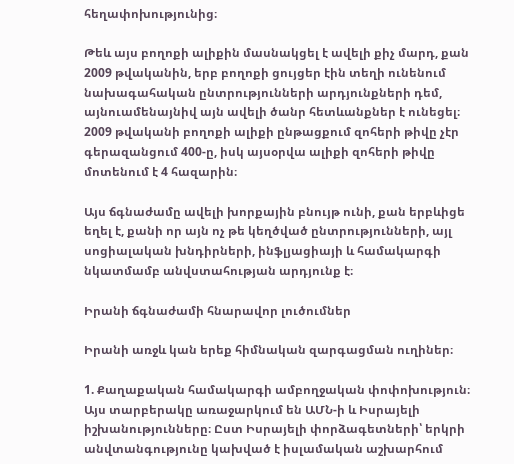հեղափոխությունից։

Թեև այս բողոքի ալիքին մասնակցել է ավելի քիչ մարդ, քան 2009 թվականին, երբ բողոքի ցույցեր էին տեղի ունենում նախագահական ընտրությունների արդյունքների դեմ, այնուամենայնիվ այն ավելի ծանր հետևանքներ է ունեցել։ 2009 թվականի բողոքի ալիքի ընթացքում զոհերի թիվը չէր գերազանցում 400-ը, իսկ այսօրվա ալիքի զոհերի թիվը մոտենում է 4 հազարին։

Այս ճգնաժամը ավելի խորքային բնույթ ունի, քան երբևիցե եղել է, քանի որ այն ոչ թե կեղծված ընտրությունների, այլ սոցիալական խնդիրների, ինֆլյացիայի և համակարգի նկատմամբ անվստահության արդյունք է։

Իրանի ճգնաժամի հնարավոր լուծումներ

Իրանի առջև կան երեք հիմնական զարգացման ուղիներ։

1. Քաղաքական համակարգի ամբողջական փոփոխություն։ Այս տարբերակը առաջարկում են ԱՄՆ-ի և Իսրայելի իշխանությունները։ Ըստ Իսրայելի փորձագետների՝ երկրի անվտանգությունը կախված է իսլամական աշխարհում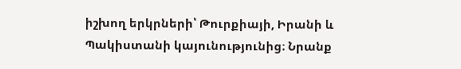իշխող երկրների՝ Թուրքիայի, Իրանի և Պակիստանի կայունությունից։ Նրանք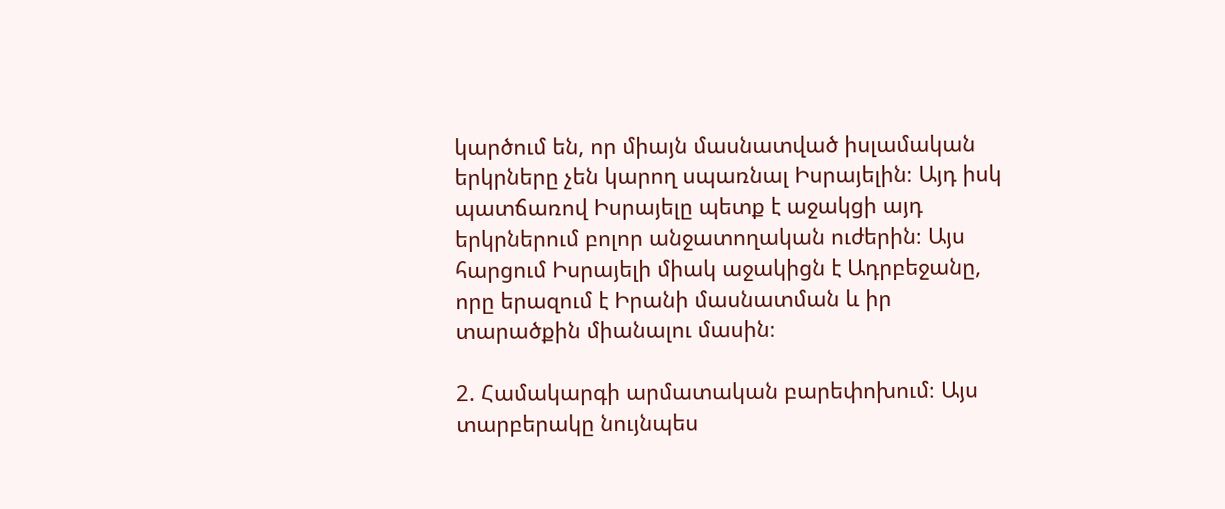կարծում են, որ միայն մասնատված իսլամական երկրները չեն կարող սպառնալ Իսրայելին։ Այդ իսկ պատճառով Իսրայելը պետք է աջակցի այդ երկրներում բոլոր անջատողական ուժերին։ Այս հարցում Իսրայելի միակ աջակիցն է Ադրբեջանը, որը երազում է Իրանի մասնատման և իր տարածքին միանալու մասին։

2. Համակարգի արմատական բարեփոխում։ Այս տարբերակը նույնպես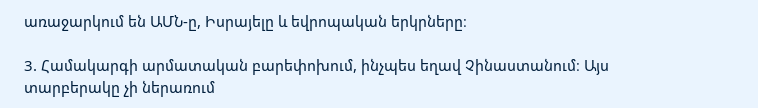առաջարկում են ԱՄՆ-ը, Իսրայելը և եվրոպական երկրները։

3. Համակարգի արմատական բարեփոխում, ինչպես եղավ Չինաստանում։ Այս տարբերակը չի ներառում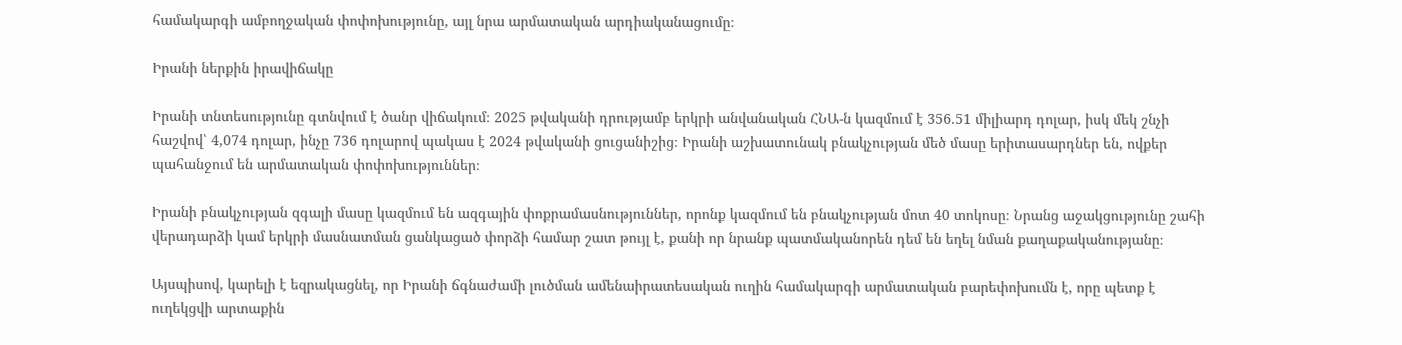համակարգի ամբողջական փոփոխությունը, այլ նրա արմատական արդիականացումը։

Իրանի ներքին իրավիճակը

Իրանի տնտեսությունը գտնվում է ծանր վիճակում։ 2025 թվականի դրությամբ երկրի անվանական ՀՆԱ-ն կազմում է 356.51 միլիարդ դոլար, իսկ մեկ շնչի հաշվով՝ 4,074 դոլար, ինչը 736 դոլարով պակաս է 2024 թվականի ցուցանիշից։ Իրանի աշխատունակ բնակչության մեծ մասը երիտասարդներ են, ովքեր պահանջում են արմատական փոփոխություններ։

Իրանի բնակչության զգալի մասը կազմում են ազգային փոքրամասնություններ, որոնք կազմում են բնակչության մոտ 40 տոկոսը։ Նրանց աջակցությունը շահի վերադարձի կամ երկրի մասնատման ցանկացած փորձի համար շատ թույլ է, քանի որ նրանք պատմականորեն դեմ են եղել նման քաղաքականությանը։

Այսպիսով, կարելի է եզրակացնել, որ Իրանի ճգնաժամի լուծման ամենաիրատեսական ուղին համակարգի արմատական բարեփոխումն է, որը պետք է ուղեկցվի արտաքին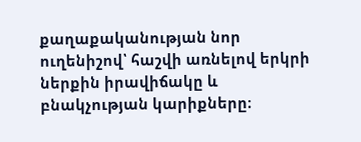քաղաքականության նոր ուղենիշով՝ հաշվի առնելով երկրի ներքին իրավիճակը և բնակչության կարիքները։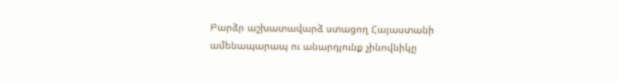Բարձր աշխատավարձ ստացող Հայաստանի ամենապարապ ու անարդյունք չինովնիկը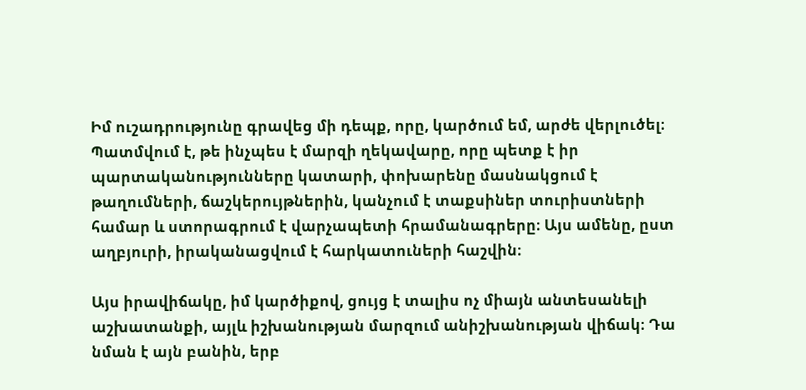Իմ ուշադրությունը գրավեց մի դեպք, որը, կարծում եմ, արժե վերլուծել։ Պատմվում է, թե ինչպես է մարզի ղեկավարը, որը պետք է իր պարտականությունները կատարի, փոխարենը մասնակցում է թաղումների, ճաշկերույթներին, կանչում է տաքսիներ տուրիստների համար և ստորագրում է վարչապետի հրամանագրերը։ Այս ամենը, ըստ աղբյուրի, իրականացվում է հարկատուների հաշվին։

Այս իրավիճակը, իմ կարծիքով, ցույց է տալիս ոչ միայն անտեսանելի աշխատանքի, այլև իշխանության մարզում անիշխանության վիճակ։ Դա նման է այն բանին, երբ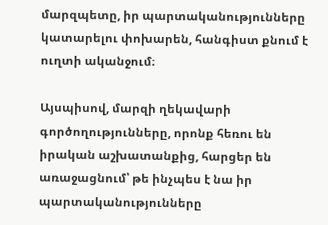մարզպետը, իր պարտականությունները կատարելու փոխարեն, հանգիստ քնում է ուղտի ականջում։

Այսպիսով, մարզի ղեկավարի գործողությունները, որոնք հեռու են իրական աշխատանքից, հարցեր են առաջացնում՝ թե ինչպես է նա իր պարտականությունները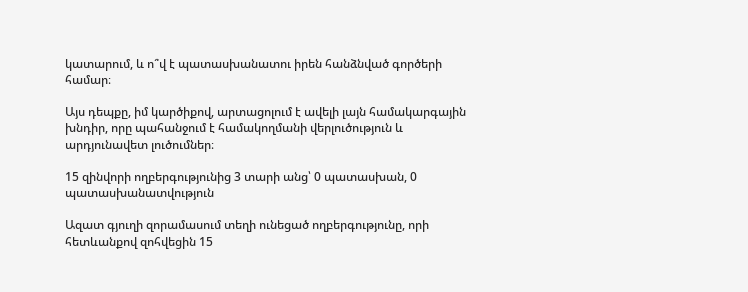կատարում, և ո՞վ է պատասխանատու իրեն հանձնված գործերի համար։

Այս դեպքը, իմ կարծիքով, արտացոլում է ավելի լայն համակարգային խնդիր, որը պահանջում է համակողմանի վերլուծություն և արդյունավետ լուծումներ։

15 զինվորի ողբերգությունից 3 տարի անց՝ 0 պատասխան, 0 պատասխանատվություն

Ազատ գյուղի զորամասում տեղի ունեցած ողբերգությունը, որի հետևանքով զոհվեցին 15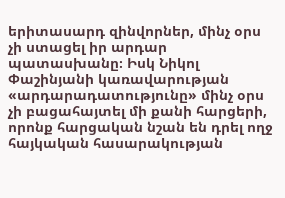երիտասարդ զինվորներ, մինչ օրս չի ստացել իր արդար պատասխանը։ Իսկ Նիկոլ Փաշինյանի կառավարության «արդարադատությունը» մինչ օրս չի բացահայտել մի քանի հարցերի, որոնք հարցական նշան են դրել ողջ հայկական հասարակության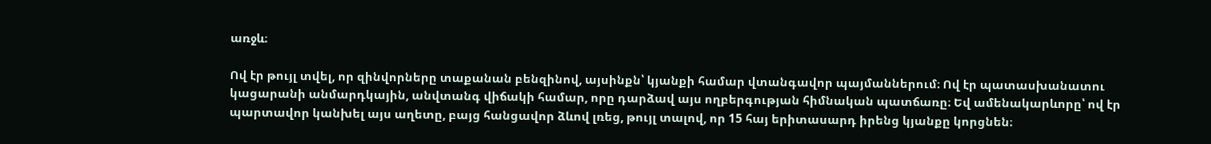առջև։

Ով էր թույլ տվել, որ զինվորները տաքանան բենզինով, այսինքն՝ կյանքի համար վտանգավոր պայմաններում։ Ով էր պատասխանատու կացարանի անմարդկային, անվտանգ վիճակի համար, որը դարձավ այս ողբերգության հիմնական պատճառը։ Եվ ամենակարևորը՝ ով էր պարտավոր կանխել այս աղետը, բայց հանցավոր ձևով լռեց, թույլ տալով, որ 15 հայ երիտասարդ իրենց կյանքը կորցնեն։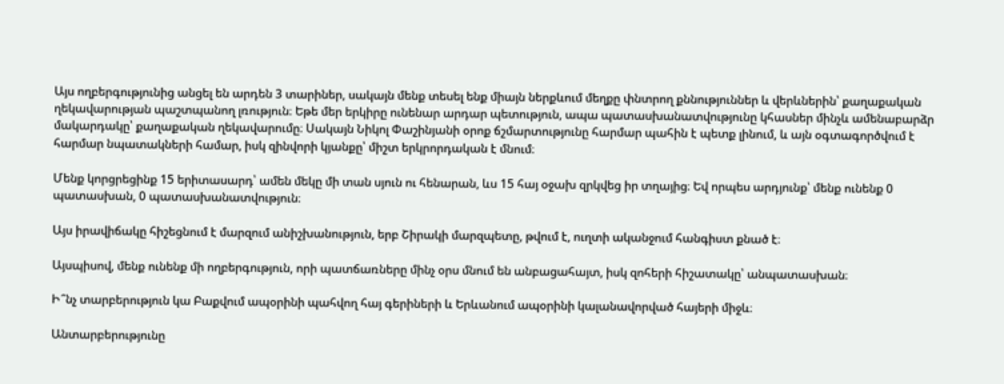Այս ողբերգությունից անցել են արդեն 3 տարիներ, սակայն մենք տեսել ենք միայն ներքևում մեղքը փնտրող քննություններ և վերևներին՝ քաղաքական ղեկավարության պաշտպանող լռություն։ Եթե մեր երկիրը ունենար արդար պետություն, ապա պատասխանատվությունը կհասներ մինչև ամենաբարձր մակարդակը՝ քաղաքական ղեկավարումը։ Սակայն Նիկոլ Փաշինյանի օրոք ճշմարտությունը հարմար պահին է պետք լինում, և այն օգտագործվում է հարմար նպատակների համար, իսկ զինվորի կյանքը՝ միշտ երկրորդական է մնում։

Մենք կորցրեցինք 15 երիտասարդ՝ ամեն մեկը մի տան սյուն ու հենարան, ևս 15 հայ օջախ զրկվեց իր տղայից։ Եվ որպես արդյունք՝ մենք ունենք 0 պատասխան, 0 պատասխանատվություն։

Այս իրավիճակը հիշեցնում է մարզում անիշխանություն, երբ Շիրակի մարզպետը, թվում է, ուղտի ականջում հանգիստ քնած է։

Այսպիսով, մենք ունենք մի ողբերգություն, որի պատճառները մինչ օրս մնում են անբացահայտ, իսկ զոհերի հիշատակը՝ անպատասխան։

Ի՞նչ տարբերություն կա Բաքվում ապօրինի պահվող հայ գերիների և Երևանում ապօրինի կալանավորված հայերի միջև։

Անտարբերությունը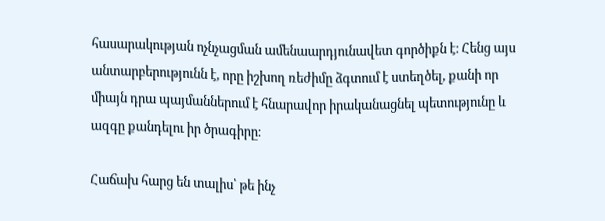հասարակության ոչնչացման ամենաարդյունավետ գործիքն է։ Հենց այս անտարբերությունն է, որը իշխող ռեժիմը ձգտում է ստեղծել, քանի որ միայն դրա պայմաններում է հնարավոր իրականացնել պետությունը և ազգը քանդելու իր ծրագիրը։

Հաճախ հարց են տալիս՝ թե ինչ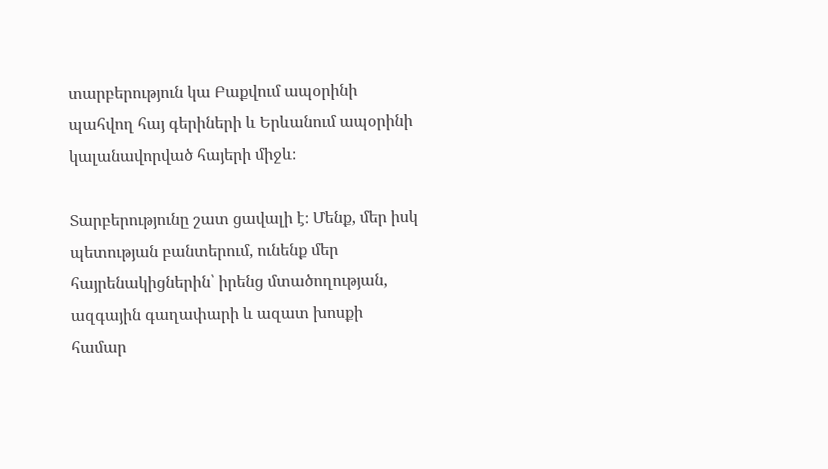տարբերություն կա Բաքվում ապօրինի պահվող հայ գերիների և Երևանում ապօրինի կալանավորված հայերի միջև։

Տարբերությունը շատ ցավալի է։ Մենք, մեր իսկ պետության բանտերում, ունենք մեր հայրենակիցներին՝ իրենց մտածողության, ազգային գաղափարի և ազատ խոսքի համար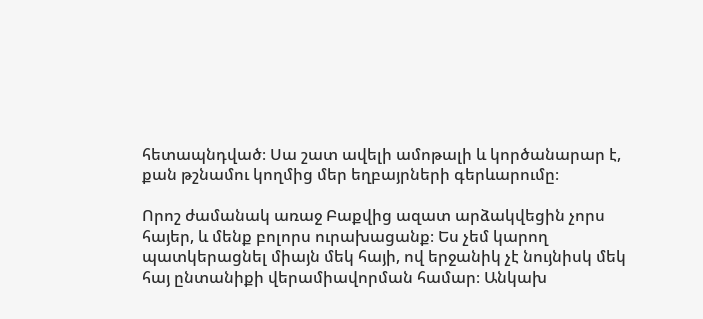հետապնդված։ Սա շատ ավելի ամոթալի և կործանարար է, քան թշնամու կողմից մեր եղբայրների գերևարումը։

Որոշ ժամանակ առաջ Բաքվից ազատ արձակվեցին չորս հայեր, և մենք բոլորս ուրախացանք։ Ես չեմ կարող պատկերացնել միայն մեկ հայի, ով երջանիկ չէ նույնիսկ մեկ հայ ընտանիքի վերամիավորման համար։ Անկախ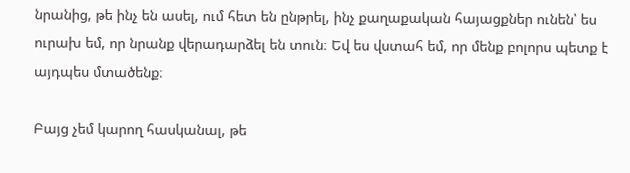նրանից, թե ինչ են ասել, ում հետ են ընթրել, ինչ քաղաքական հայացքներ ունեն՝ ես ուրախ եմ, որ նրանք վերադարձել են տուն։ Եվ ես վստահ եմ, որ մենք բոլորս պետք է այդպես մտածենք։

Բայց չեմ կարող հասկանալ, թե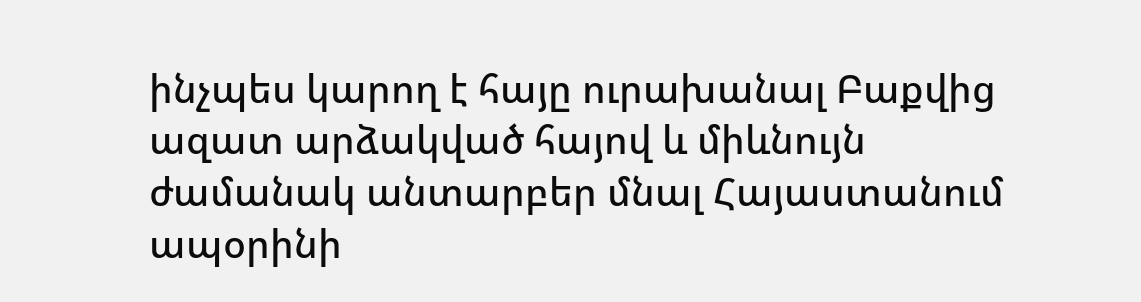ինչպես կարող է հայը ուրախանալ Բաքվից ազատ արձակված հայով և միևնույն ժամանակ անտարբեր մնալ Հայաստանում ապօրինի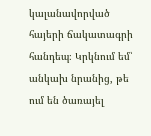կալանավորված հայերի ճակատագրի հանդեպ։ Կրկնում եմ՝ անկախ նրանից, թե ում են ծառայել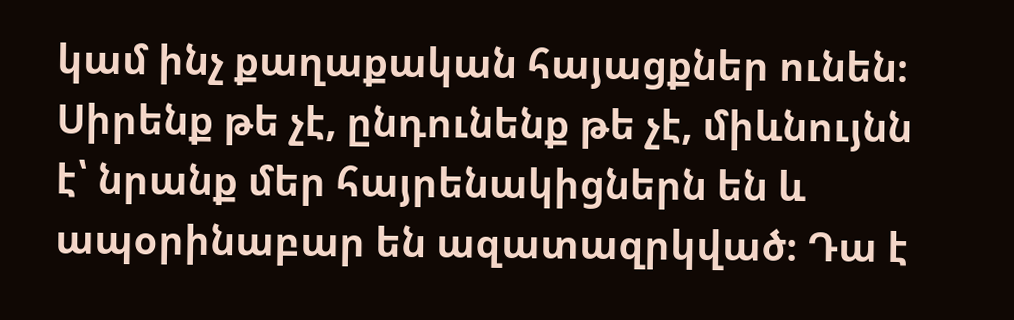կամ ինչ քաղաքական հայացքներ ունեն։ Սիրենք թե չէ, ընդունենք թե չէ, միևնույնն է՝ նրանք մեր հայրենակիցներն են և ապօրինաբար են ազատազրկված։ Դա է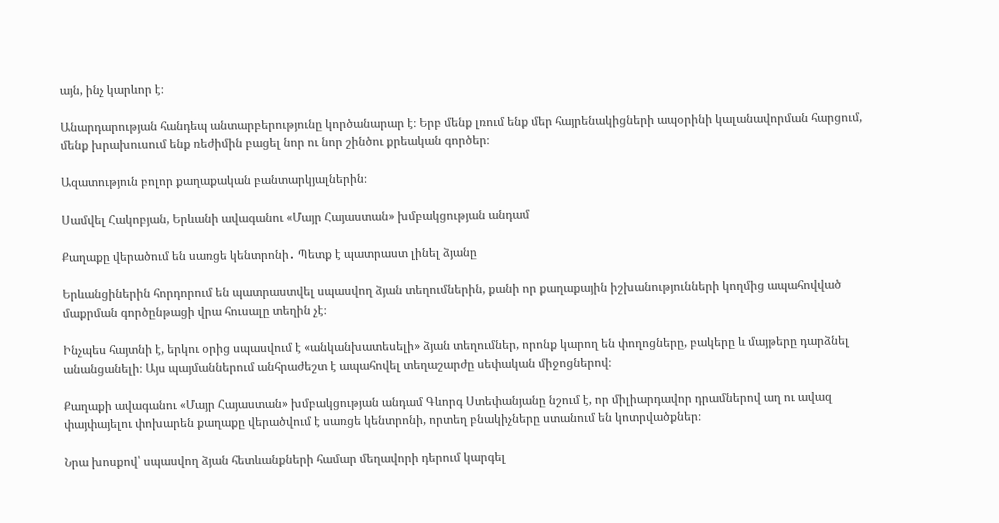այն, ինչ կարևոր է։

Անարդարության հանդեպ անտարբերությունը կործանարար է։ Երբ մենք լռում ենք մեր հայրենակիցների ապօրինի կալանավորման հարցում, մենք խրախուսում ենք ռեժիմին բացել նոր ու նոր շինծու քրեական գործեր։

Ազատություն բոլոր քաղաքական բանտարկյալներին։

Սամվել Հակոբյան, Երևանի ավագանու «Մայր Հայաստան» խմբակցության անդամ

Քաղաքը վերածում են սառցե կենտրոնի․ Պետք է պատրաստ լինել ձյանը

Երևանցիներին հորդորում են պատրաստվել սպասվող ձյան տեղումներին, քանի որ քաղաքային իշխանությունների կողմից ապահովված մաքրման գործընթացի վրա հուսալը տեղին չէ։

Ինչպես հայտնի է, երկու օրից սպասվում է «անկանխատեսելի» ձյան տեղումներ, որոնք կարող են փողոցները, բակերը և մայթերը դարձնել անանցանելի։ Այս պայմաններում անհրաժեշտ է ապահովել տեղաշարժը սեփական միջոցներով։

Քաղաքի ավագանու «Մայր Հայաստան» խմբակցության անդամ Գևորգ Ստեփանյանը նշում է, որ միլիարդավոր դրամներով աղ ու ավազ փայփայելու փոխարեն քաղաքը վերածվում է սառցե կենտրոնի, որտեղ բնակիչները ստանում են կոտրվածքներ։

Նրա խոսքով՝ սպասվող ձյան հետևանքների համար մեղավորի դերում կարգել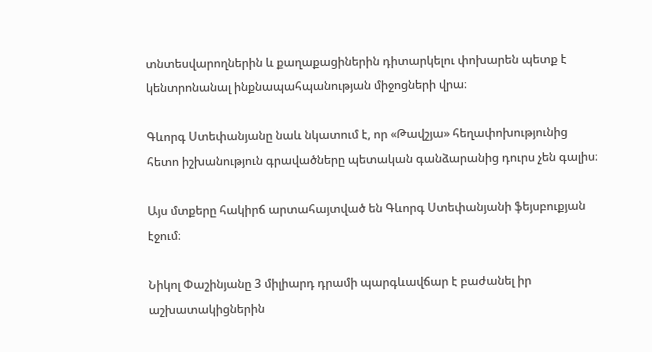տնտեսվարողներին և քաղաքացիներին դիտարկելու փոխարեն պետք է կենտրոնանալ ինքնապահպանության միջոցների վրա։

Գևորգ Ստեփանյանը նաև նկատում է, որ «Թավշյա» հեղափոխությունից հետո իշխանություն գրավածները պետական գանձարանից դուրս չեն գալիս։

Այս մտքերը հակիրճ արտահայտված են Գևորգ Ստեփանյանի ֆեյսբուքյան էջում։

Նիկոլ Փաշինյանը 3 միլիարդ դրամի պարգևավճար է բաժանել իր աշխատակիցներին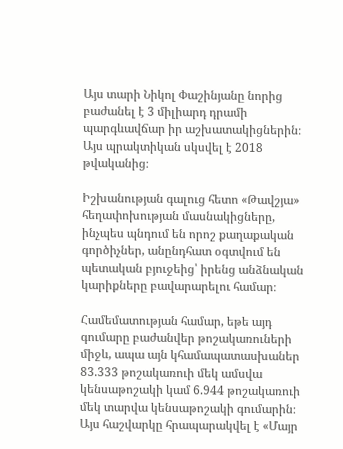Այս տարի Նիկոլ Փաշինյանը նորից բաժանել է 3 միլիարդ դրամի պարգևավճար իր աշխատակիցներին։ Այս պրակտիկան սկսվել է 2018 թվականից։

Իշխանության գալուց հետո «Թավշյա» հեղափոխության մասնակիցները, ինչպես պնդում են որոշ քաղաքական գործիչներ, անընդհատ օգտվում են պետական բյուջեից՝ իրենց անձնական կարիքները բավարարելու համար։

Համեմատության համար, եթե այդ գումարը բաժանվեր թոշակառուների միջև, ապա այն կհամապատասխաներ 83.333 թոշակառուի մեկ ամսվա կենսաթոշակի կամ 6.944 թոշակառուի մեկ տարվա կենսաթոշակի գումարին։ Այս հաշվարկը հրապարակվել է «Մայր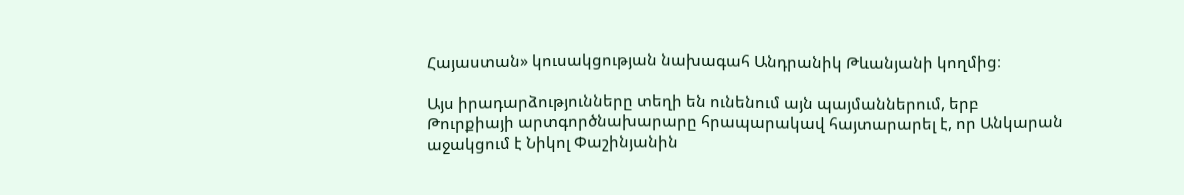Հայաստան» կուսակցության նախագահ Անդրանիկ Թևանյանի կողմից։

Այս իրադարձությունները տեղի են ունենում այն պայմաններում, երբ Թուրքիայի արտգործնախարարը հրապարակավ հայտարարել է, որ Անկարան աջակցում է Նիկոլ Փաշինյանին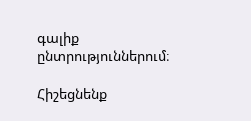գալիք ընտրություններում։

Հիշեցնենք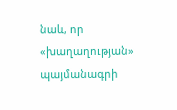նաև, որ «խաղաղության» պայմանագրի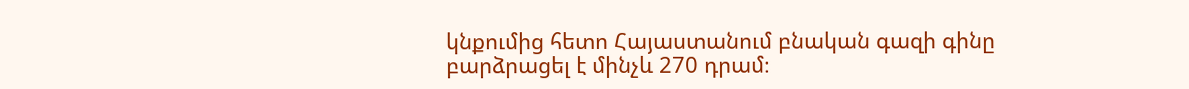կնքումից հետո Հայաստանում բնական գազի գինը բարձրացել է մինչև 270 դրամ։